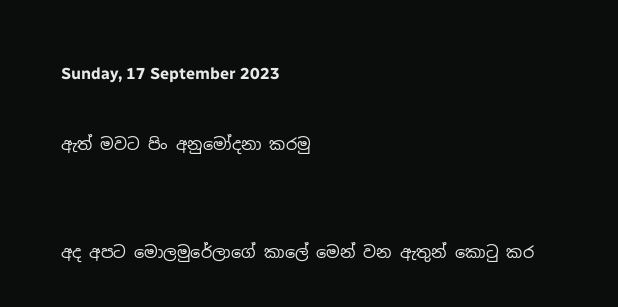Sunday, 17 September 2023

ඇත් මවට පිං අනුමෝදනා කරමු


අද අපට මොලමුරේලාගේ කාලේ මෙන් වන ඇතුන් කොටු කර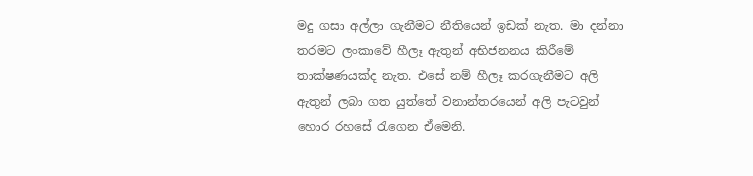මදු ගසා අල්ලා ගැනීමට නීතියෙන් ඉඩක් නැත. මා දන්නා තරමට ලංකාවේ හීලෑ ඇතුන් අභිජනනය කිරීමේ තාක්ෂණයක්ද නැත. එසේ නම් හීලෑ කරගැනීමට අලි ඇතුන් ලබා ගත යුත්තේ වනාන්තරයෙන් අලි පැටවුන් හොර රහසේ රැගෙන ඒමෙනි.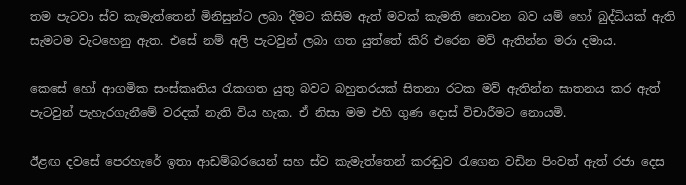තම පැටවා ස්ව කැමැත්තෙන් මිනිසුන්ට ලබා දීමට කිසිම ඇත් මවක් කැමති නොවන බව යම් හෝ බුද්ධියක් ඇති සැමටම වැටහෙනු ඇත. එසේ නම් අලි පැටවුන් ලබා ගත යුත්තේ කිරි එරෙන මව් ඇතින්න මරා දමාය.

කෙසේ හෝ ආගමික සංස්කෘතිය රැකගත යුතු බවට බහුතරයක් සිතනා රටක මව් ඇතින්න ඝාතනය කර ඇත් පැටවුන් පැහැරගැනීමේ වරදක් නැති විය හැක. ඒ නිසා මම එහි ගුණ දොස් විචාරීමට නොයමි.

ඊළඟ දවසේ පෙරහැරේ ඉතා ආඩම්බරයෙන් සහ ස්ව කැමැත්තෙන් කරඬුව රැගෙන වඩින පිංවත් ඇත් රජා දෙස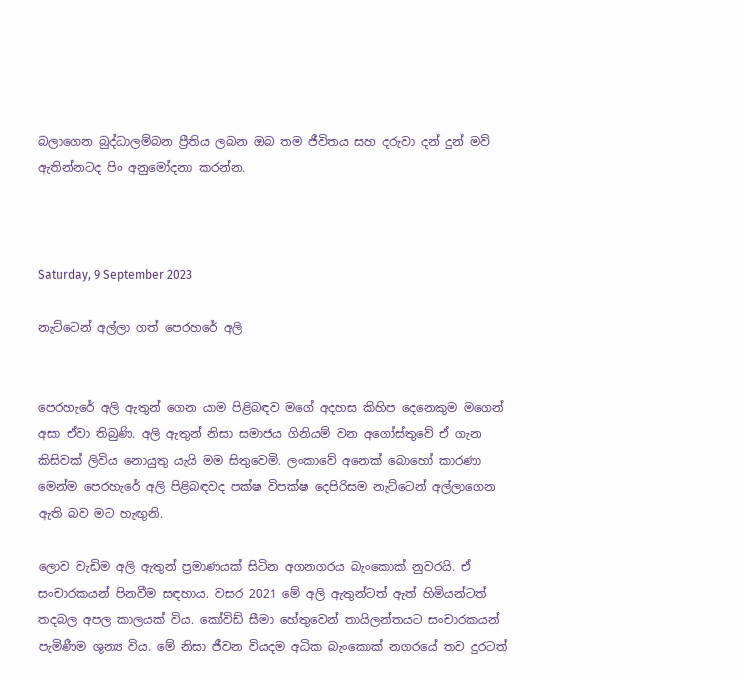බලාගෙන බුද්ධාලම්බන ප්‍රීතිය ලබන ඔබ තම ජීවිතය සහ දරුවා දන් දුන් මව් ඇතින්නටද පිං අනුමෝදනා කරන්න.



Saturday, 9 September 2023

නැට්ටෙන් අල්ලා ගත් පෙරහරේ අලි


පෙරහැරේ අලි ඇතුන් ගෙන යාම පිළිබඳව මගේ අදහස කිහිප දෙනෙකුම මගෙන් අසා ඒවා තිබුණි. අලි ඇතුන් නිසා සමාජය ගිනියම් වන අගෝස්තුවේ ඒ ගැන කිසිවක් ලිවිය නොයුතු යැයි මම සිතුවෙමි. ලංකාවේ අනෙක් බොහෝ කාරණා මෙන්ම පෙරහැරේ අලි පිළිබඳවද පක්ෂ විපක්ෂ දෙපිරිසම නැට්ටෙන් අල්ලාගෙන ඇති බව මට හැඟුනි.

ලොව වැඩිම අලි ඇතුන් ප්‍රමාණයක් සිටින අගනගරය බැංකොක් නුවරයි. ඒ සංචාරකයන් පිනවීම සඳහාය. වසර 2021 මේ අලි ඇතුන්ටත් ඇත් හිමියන්ටත් තදබල අපල කාලයක් විය. කෝවිඩ් සීමා හේතුවෙන් තායිලන්තයට සංචාරකයන් පැමිණීම ශුන්‍ය විය. මේ නිසා ජීවන වියදම අධික බැංකොක් නගරයේ තව දුරටත්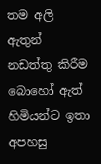තම අලි ඇතුන් නඩත්තු කිරීම බොහෝ ඇත් හිමියන්ට ඉතා අපහසු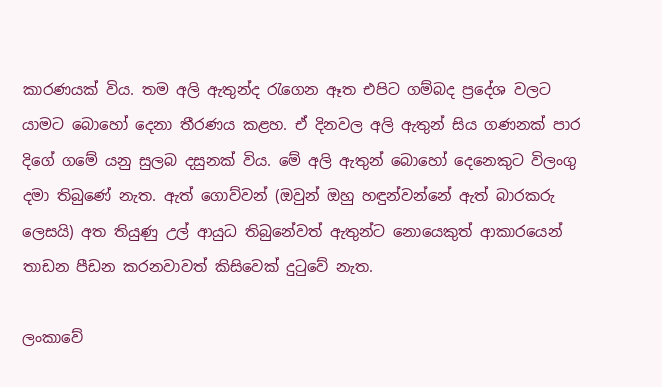කාරණයක් විය. තම අලි ඇතුන්ද රැගෙන ඈත එපිට ගම්බද ප්‍රදේශ වලට යාමට බොහෝ දෙනා තීරණය කළහ. ඒ දිනවල අලි ඇතුන් සිය ගණනක් පාර දිගේ ගමේ යනු සුලබ දසුනක් විය. මේ අලි ඇතුන් බොහෝ දෙනෙකුට විලංගු දමා තිබුණේ නැත. ඇත් ගොව්වන් (ඔවුන් ඔහු හඳුන්වන්නේ ඇත් බාරකරු ලෙසයි) අත තියුණු උල් ආයුධ තිබුනේවත් ඇතුන්ට නොයෙකුත් ආකාරයෙන් තාඩන පීඩන කරනවාවත් කිසිවෙක් දුටුවේ නැත.

ලංකාවේ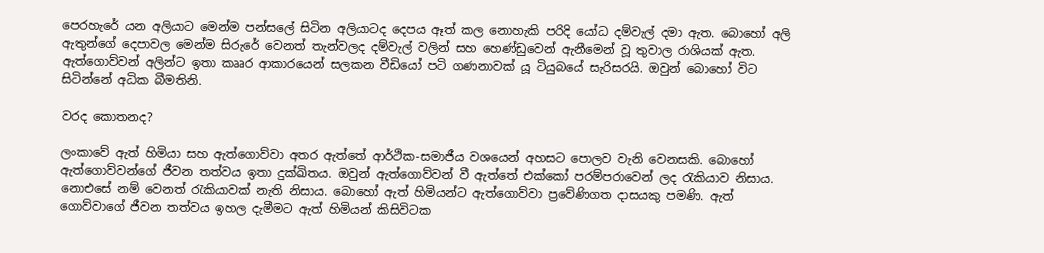පෙරහැරේ යන අලියාට මෙන්ම පන්සලේ සිටින අලියාටද දෙපය ඈත් කල නොහැකි පරිදි යෝධ දම්වැල් දමා ඇත. බොහෝ අලි ඇතුන්ගේ දෙපාවල මෙන්ම සිරුරේ වෙනත් තැන්වලද දම්වැල් වලින් සහ හෙණ්ඩුවෙන් ඇනීමෙන් වූ තුවාල රාශියක් ඇත. ඇත්ගොව්වන් අලින්ට ඉතා කෲර ආකාරයෙන් සලකන වීඩියෝ පටි ගණනාවක් යූ ටියුබයේ සැරිසරයි. ඔවුන් බොහෝ විට සිටින්නේ අධික බීමතිනි.

වරද කොතනද?

ලංකාවේ ඇත් හිමියා සහ ඇත්ගොව්වා අතර ඇත්තේ ආර්ථික-සමාජීය වශයෙන් අහසට පොලව වැනි වෙනසකි. බොහෝ ඇත්ගොව්වන්ගේ ජීවන තත්වය ඉතා දුක්ඛිතය. ඔවුන් ඇත්ගොව්වන් වී ඇත්තේ එක්කෝ පරම්පරාවෙන් ලද රැකියාව නිසාය. නොඑසේ නම් වෙනත් රැකියාවක් නැති නිසාය. බොහෝ ඇත් හිමියන්ට ඇත්ගොව්වා ප්‍රවේණිගත දාසයකු පමණි. ඇත් ගොව්වාගේ ජීවන තත්වය ඉහල දැමීමට ඇත් හිමියන් කිසිවිටක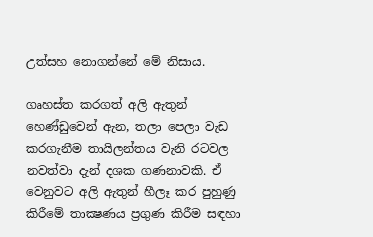උත්සහ නොගන්නේ මේ නිසාය.

ගෘහස්ත කරගත් අලි ඇතුන් හෙණ්ඩුවෙන් ඇන, තලා පෙලා වැඩ කරගැනීම තායිලන්තය වැනි රටවල නවත්වා දැන් දශක ගණනාවකි. ඒ වෙනුවට අලි ඇතුන් හීලෑ කර පුහුණු කිරීමේ තාක්‍ෂණය ප්‍රගුණ කිරීම සඳහා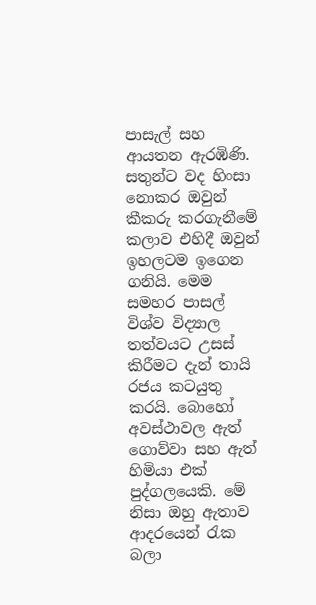පාසැල් සහ ආයතන ඇරඹිණි. සතුන්ට වද හිංසා නොකර ඔවුන් කීකරු කරගැනීමේ කලාව එහිදී ඔවුන් ඉහලටම ඉගෙන ගනියි. මෙම සමහර පාසල් විශ්ව විද්‍යාල තත්වයට උසස් කිරීමට දැන් තායි රජය කටයුතු කරයි. බොහෝ අවස්ථාවල ඇත් ගොව්වා සහ ඇත් හිමියා එක් පුද්ගලයෙකි. මේ නිසා ඔහු ඇතාව ආදරයෙන් රැක බලා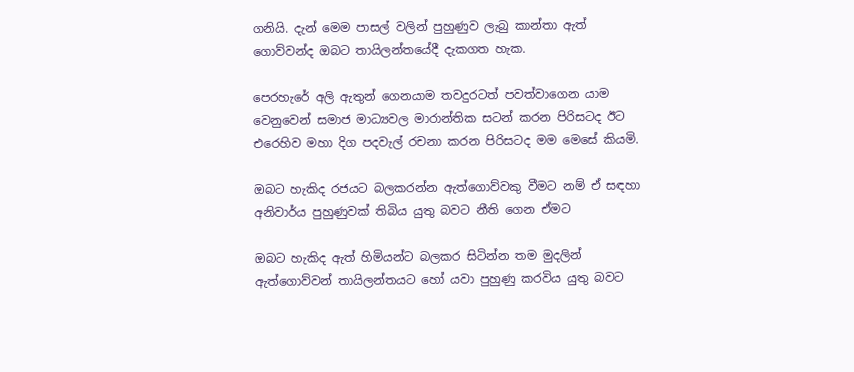ගනියි. දැන් මෙම පාසල් වලින් පුහුණුව ලැබු කාන්තා ඇත් ගොව්වන්ද ඔබට තායිලන්තයේදී දැකගත හැක.

පෙරහැරේ අලි ඇතුන් ගෙනයාම තවදුරටත් පවත්වාගෙන යාම වෙනුවෙන් සමාජ මාධ්‍යවල මාරාන්තික සටන් කරන පිරිසටද ඊට එරෙහිව මහා දිග පදවැල් රචනා කරන පිරිසටද මම මෙසේ කියමි.

ඔබට හැකිද රජයට බලකරන්න ඇත්ගොව්වකු වීමට නම් ඒ සඳහා අනිවාර්ය පුහුණුවක් තිබිය යුතු බවට නීති ගෙන ඒමට

ඔබට හැකිද ඇත් හිමියන්ට බලකර සිටින්න තම මුදලින් ඇත්ගොව්වන් තායිලන්තයට හෝ යවා පුහුණු කරවිය යුතු බවට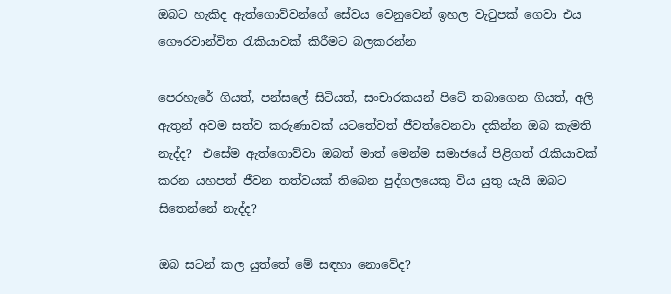ඔබට හැකිද ඇත්ගොව්වන්ගේ සේවය වෙනුවෙන් ඉහල වැටුපක් ගෙවා එය ගෞරවාන්විත රැකියාවක් කිරීමට බලකරන්න

පෙරහැරේ ගියත්, පන්සලේ සිටියත්, සංචාරකයන් පිටේ තබාගෙන ගියත්, අලි ඇතුන් අවම සත්ව කරුණාවක් යටතේවත් ජීවත්වෙනවා දකින්න ඔබ කැමති නැද්ද?  එසේම ඇත්ගොව්වා ඔබත් මාත් මෙන්ම සමාජයේ පිළිගත් රැකියාවක් කරන යහපත් ජීවන තත්වයක් තිබෙන පුද්ගලයෙකු විය යුතු යැයි ඔබට සිතෙන්නේ නැද්ද?

ඔබ සටන් කල යුත්තේ මේ සඳහා නොවේද?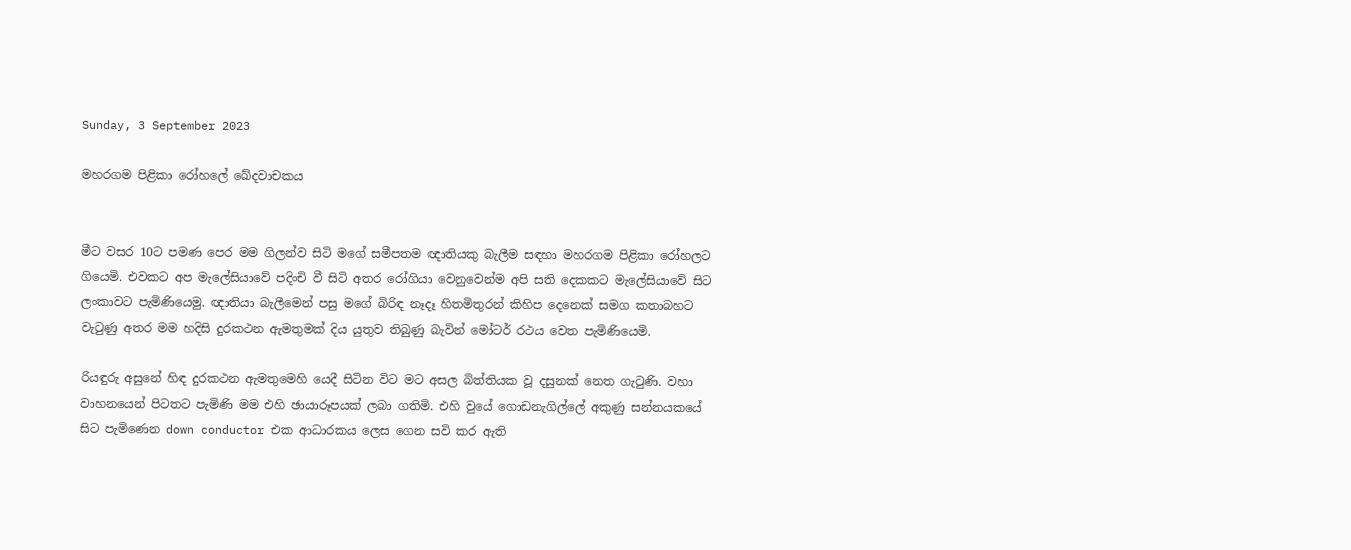Sunday, 3 September 2023

මහරගම පිළිකා රෝහලේ ඛේදවාචකය


මීට වසර 10ට පමණ පෙර මම ගිලන්ව සිටි මගේ සමීපතම ඥාතියකු බැලීම සඳහා මහරගම පිළිකා රෝහලට ගියෙමි. එවකට අප මැලේසියාවේ පදිංචි වී සිටි අතර රෝගියා වෙනුවෙන්ම අපි සති දෙකකට මැලේසියාවේ සිට ලංකාවට පැමිණියෙමු. ඥාතියා බැලීමෙන් පසු මගේ බිරිඳ නෑදෑ හිතමිතුරන් කිහිප දෙනෙක් සමග කතාබහට වැටුණු අතර මම හදිසි දුරකථන ඇමතුමක් දිය යුතුව තිබුණු බැවින් මෝටර් රථය වෙත පැමිණියෙමි.

රියඳුරු අසුනේ හිඳ දුරකථන ඇමතුමෙහි යෙදී සිටින විට මට අසල බිත්තියක වූ දසුනක් නෙත ගැටුණි. වහා වාහනයෙන් පිටතට පැමිණි මම එහි ඡායාරූපයක් ලබා ගතිමි. එහි වුයේ ගොඩනැගිල්ලේ අකුණු සන්නයකයේ සිට පැමිණෙන down conductor එක ආධාරකය ලෙස ගෙන සවි කර ඇති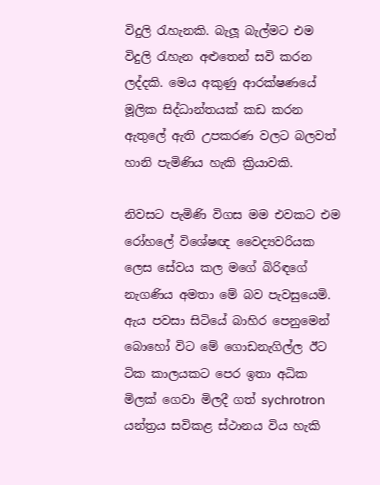විදුලි රැහැනකි. බැලූ බැල්මට එම විදුලි රැහැන අළුතෙන් සවි කරන ලද්දකි. මෙය අකුණු ආරක්ෂණයේ මූලික සිද්ධාන්තයක් කඩ කරන ඇතුලේ ඇති උපකරණ වලට බලවත් හානි පැමිණිය හැකි ක්‍රියාවකි.

නිවසට පැමිණි විගස මම එවකට එම රෝහලේ විශේෂඥ වෛද්‍යවරියක ලෙස සේවය කල මගේ බිරිඳගේ නැගණිය අමතා මේ බව පැවසුයෙමි. ඇය පවසා සිටියේ බාහිර පෙනුමෙන් බොහෝ විට මේ ගොඩනැගිල්ල ඊට ටික කාලයකට පෙර ඉතා අධික මිලක් ගෙවා මිලදී ගත් sychrotron යන්ත්‍රය සවිකළ ස්ථානය විය හැකි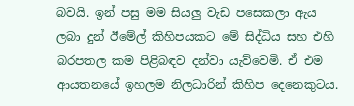බවයි. ඉන් පසු මම සියලු වැඩ පසෙකලා ඇය ලබා දුන් ඊමේල් කිහිපයකට මේ සිද්ධිය සහ එහි බරපතල කම පිළිබඳව දන්වා යැව්වෙමි. ඒ එම ආයතනයේ ඉහලම නිලධාරින් කිහිප දෙනෙකුටය.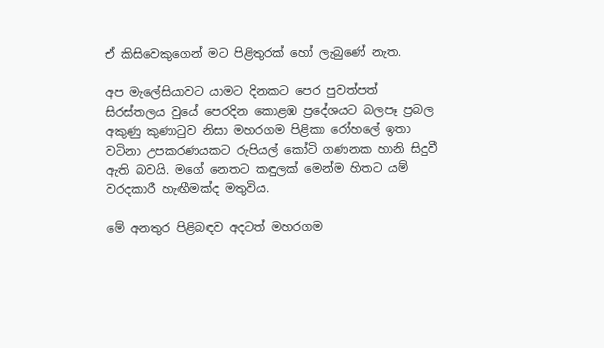ඒ කිසිවෙකුගෙන් මට පිළිතුරක් හෝ ලැබුණේ නැත.

අප මැලේසියාවට යාමට දිනකට පෙර පුවත්පත් සිරස්තලය වුයේ පෙරදින කොළඹ ප්‍රදේශයට බලපෑ ප්‍රබල අකුණු කුණාටුව නිසා මහරගම පිළිකා රෝහලේ ඉතා වටිනා උපකරණයකට රුපියල් කෝටි ගණනක හානි සිදුවී ඇති බවයි. මගේ නෙතට කඳුලක් මෙන්ම හිතට යම් වරදකාරී හැඟීමක්ද මතුවිය.

මේ අනතුර පිළිබඳව අදටත් මහරගම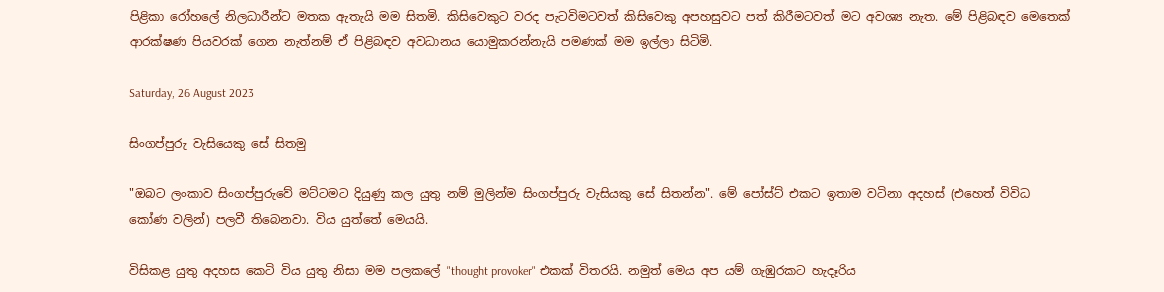පිළිකා රෝහලේ නිලධාරීන්ට මතක ඇතැයි මම සිතමි. කිසිවෙකුට වරද පැටවිමටවත් කිසිවෙකු අපහසුවට පත් කිරීමටවත් මට අවශ්‍ය නැත. මේ පිළිබඳව මෙතෙක් ආරක්ෂණ පියවරක් ගෙන නැත්නම් ඒ පිළිබඳව අවධානය යොමුකරන්නැයි පමණක් මම ඉල්ලා සිටිමි.

Saturday, 26 August 2023

සිංගප්පුරු වැසියෙකු සේ සිතමු

"ඔබට ලංකාව සිංගප්පුරුවේ මට්ටමට දියුණු කල යුතු නම් මුලින්ම සිංගප්පුරු වැසියකු සේ සිතන්න". මේ පෝස්ට් එකට ඉතාම වටිනා අදහස් (එහෙත් විවිධ කෝණ වලින්) පලවී තිබෙනවා. විය යුත්තේ මෙයයි.

විසිකළ යුතු අදහස කෙටි විය යුතු නිසා මම පලකලේ "thought provoker" එකක් විතරයි. නමුත් මෙය අප යම් ගැඹුරකට හැදෑරිය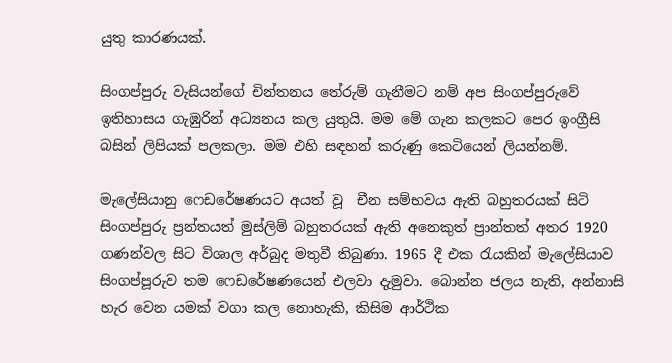යුතු කාරණයක්.

සිංගප්පුරු වැසියන්ගේ චින්තනය තේරුම් ගැනීමට නම් අප සිංගප්පුරුවේ ඉතිහාසය ගැඹුරින් අධ්‍යනය කල යුතුයි. මම මේ ගැන කලකට පෙර ඉංග්‍රීසි බසින් ලිපියක් පලකලා. මම එහි සඳහන් කරුණු කෙටියෙන් ලියන්නම්.

මැලේසියානු ෆෙඩරේෂණයට අයත් වූ  චීන සම්භවය ඇති බහුතරයක් සිටි සිංගප්පුරු ප්‍රන්තයත් මුස්ලිම් බහුතරයක් ඇති අනෙකුත් ප්‍රාන්තත් අතර 1920 ගණන්වල සිට විශාල අර්බුද මතුවී තිබුණා. 1965 දී එක රැයකින් මැලේසියාව සිංගප්පූරුව තම ෆෙඩරේෂණයෙන් එලවා දැමුවා. බොන්න ජලය නැති, අන්නාසි හැර වෙන යමක් වගා කල නොහැකි, කිසිම ආර්ථික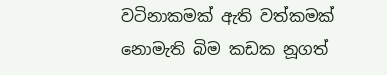වටිනාකමක් ඇති වත්කමක් නොමැති බිම කඩක නූගත්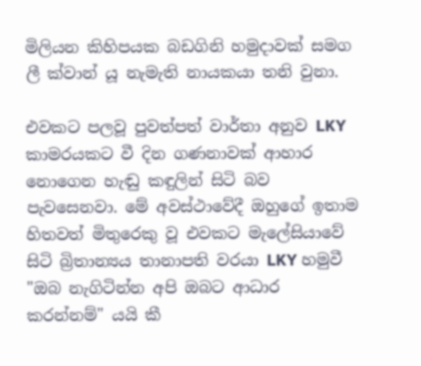මිලියන කිහිපයක බඩගිනි හමුදාවක් සමග ලී ක්වාන් යූ නැමැති නායකයා තනි වුනා.

එවකට පලවූ පුවත්පත් වාර්තා අනුව LKY කාමරයකට වී දින ගණනාවක් ආහාර නොගෙන හැඬු කඳුලින් සිටි බව පැවසෙනවා. මේ අවස්ථාවේදී ඔහුගේ ඉතාම හිතවත් මිතුරෙකු වූ එවකට මැලේසියාවේ සිටි බ්‍රිතාන්‍යය තානාපති වරයා LKY හමුවී "ඔබ නැගිටින්න අපි ඔබට ආධාර කරන්නම්" යයි කී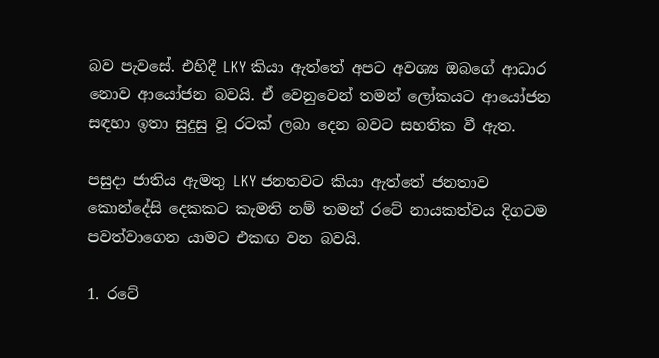බව පැවසේ. එහිදී LKY කියා ඇත්තේ අපට අවශ්‍ය ඔබගේ ආධාර නොව ආයෝජන බවයි. ඒ වෙනුවෙන් තමන් ලෝකයට ආයෝජන සඳහා ඉතා සුදුසු වූ රටක් ලබා දෙන බවට සහතික වී ඇත.

පසුදා ජාතිය ඇමතු LKY ජනතවට කියා ඇත්තේ ජනතාව කොන්දේසි දෙකකට කැමති නම් තමන් රටේ නායකත්වය දිගටම පවත්වාගෙන යාමට එකඟ වන බවයි.

1. රටේ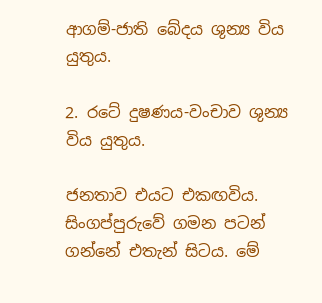ආගම්-ජාති බේදය ශුන්‍ය විය යුතුය.

2. රටේ දුෂණය-වංචාව ශුන්‍ය විය යුතුය.

ජනතාව එයට එකඟවිය. සිංගප්පුරුවේ ගමන පටන් ගන්නේ එතැන් සිටය. මේ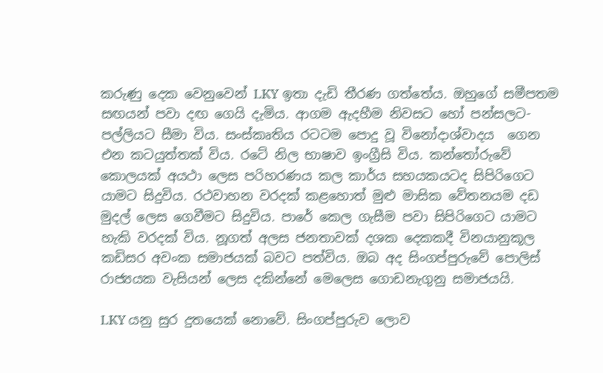කරුණු දෙක වෙනුවෙන් LKY ඉතා දැඩි තීරණ ගත්තේය. ඔහුගේ සමීපතම සඟයන් පවා දඟ ගෙයි දැමිය. ආගම ඇදහීම නිවසට හෝ පන්සලට-පල්ලියට සීමා විය. සංස්කෘතිය රටටම පොදු වූ විනෝදාශ්වාදය  ගෙන එන කටයුත්තක් විය. රටේ නිල භාෂාව ඉංග්‍රීසි විය. කන්තෝරුවේ කොලයක් අයථා ලෙස පරිහරණය කල කාර්ය සහයකයටද සිපිරිගෙට යාමට සිදුවිය. රථවාහන වරදක් කළහොත් මුළු මාසික වේතනයම දඩ මුදල් ලෙස ගෙවීමට සිදුවිය. පාරේ කෙල ගැසීම පවා සිපිරිගෙට යාමට හැකි වරදක් විය. නූගත් අලස ජනතාවක් දශක දෙකකදී විනයානුකූල කඩිසර අවංක සමාජයක් බවට පත්විය. ඔබ අද සිංගප්පුරුවේ පොලිස් රාජ්‍යයක වැසියන් ලෙස දකින්නේ මෙලෙස ගොඩනැගුනු සමාජයයි.

LKY යනු සුර දුතයෙක් නොවේ. සිංගප්පුරුව ලොව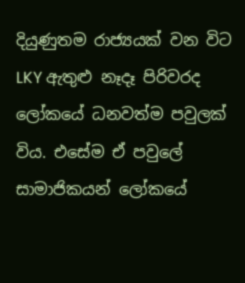දියුණුතම රාජ්‍යයක් වන විට LKY ඇතුළු නෑදෑ පිරිවරද ලෝකයේ ධනවත්ම පවුලක් විය. එසේම ඒ පවුලේ සාමාජිකයන් ලෝකයේ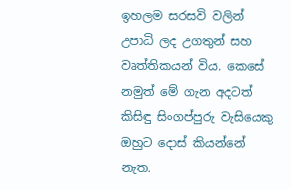ඉහලම සරසවි වලින් උපාධි ලද උගතුන් සහ වෘත්තිකයන් විය. කෙසේ නමුත් මේ ගැන අදටත් කිසිඳු සිංගප්පුරු වැසියෙකු ඔහුට දොස් කියන්නේ නැත.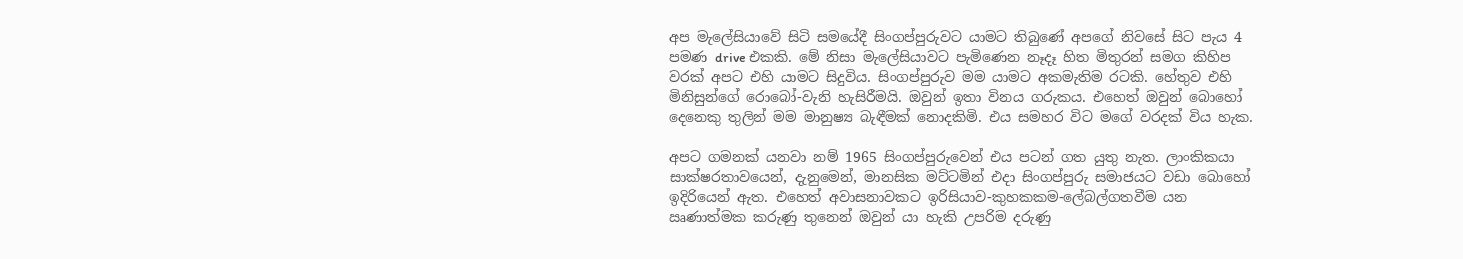අප මැලේසියාවේ සිටි සමයේදී සිංගප්පුරුවට යාමට තිබුණේ අපගේ නිවසේ සිට පැය 4 පමණ drive එකකි. මේ නිසා මැලේසියාවට පැමිණෙන නෑදෑ හිත මිතුරන් සමග කිහිප වරක් අපට එහි යාමට සිදුවිය. සිංගප්පුරුව මම යාමට අකමැතිම රටකි. හේතුව එහි මිනිසුන්ගේ රොබෝ-වැනි හැසිරීමයි. ඔවුන් ඉතා විනය ගරුකය. එහෙත් ඔවුන් බොහෝ දෙනෙකු තුලින් මම මානුෂ්‍ය බැඳීමක් නොදකිමි. එය සමහර විට මගේ වරදක් විය හැක.

අපට ගමනක් යනවා නම් 1965 සිංගප්පුරුවෙන් එය පටන් ගත යුතු නැත. ලාංකිකයා සාක්ෂරතාවයෙන්, දැනුමෙන්, මානසික මට්ටමින් එදා සිංගප්පුරු සමාජයට වඩා බොහෝ ඉදිරියෙන් ඇත. එහෙත් අවාසනාවකට ඉරිසියාව-කුහකකම-ලේබල්ගතවීම යන ඍණාත්මක කරුණු තුනෙන් ඔවුන් යා හැකි උපරිම දරුණු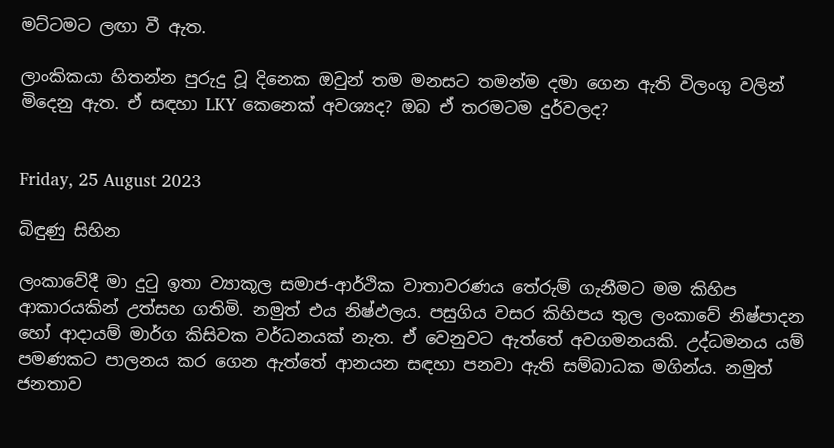මට්ටමට ලඟා වී ඇත.

ලාංකිකයා හිතන්න පුරුදු වූ දිනෙක ඔවුන් තම මනසට තමන්ම දමා ගෙන ඇති විලංගු වලින් මිදෙනු ඇත. ඒ සඳහා LKY කෙනෙක් අවශ්‍යද? ඔබ ඒ තරමටම දුර්වලද?


Friday, 25 August 2023

බිඳුණු සිහින

ලංකාවේදී මා දුටු ඉතා ව්‍යාකූල සමාජ-ආර්ථික වාතාවරණය තේරුම් ගැනීමට මම කිහිප ආකාරයකින් උත්සහ ගතිමි. නමුත් එය නිෂ්ඵලය. පසුගිය වසර කිහිපය තුල ලංකාවේ නිෂ්පාදන හෝ ආදායම් මාර්ග කිසිවක වර්ධනයක් නැත. ඒ වෙනුවට ඇත්තේ අවගමනයකි. උද්ධමනය යම් පමණකට පාලනය කර ගෙන ඇත්තේ ආනයන සඳහා පනවා ඇති සම්බාධක මගින්ය. නමුත් ජනතාව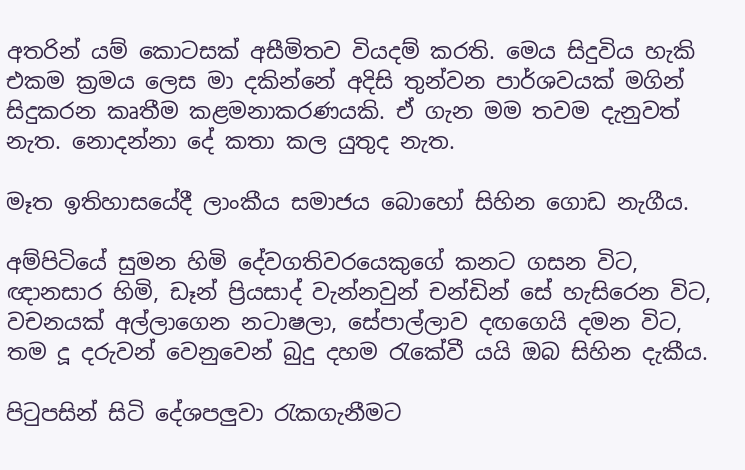අතරින් යම් කොටසක් අසීමිතව වියදම් කරති. මෙය සිදුවිය හැකි එකම ක්‍රමය ලෙස මා දකින්නේ අදිසි තුන්වන පාර්ශවයක් මගින් සිදුකරන කෘතීම කළමනාකරණයකි. ඒ ගැන මම තවම දැනුවත් නැත. නොදන්නා දේ කතා කල යුතුද නැත.

මෑත ඉතිහාසයේදී ලාංකීය සමාජය බොහෝ සිහින ගොඩ නැගීය.

අම්පිටියේ සුමන හිමි දේවගතිවරයෙකුගේ කනට ගසන විට, ඥානසාර හිමි, ඩෑන් ප්‍රියසාද් වැන්නවුන් චන්ඩින් සේ හැසිරෙන විට, වචනයක් අල්ලාගෙන නටාෂලා, සේපාල්ලාව දඟගෙයි දමන විට, තම දූ දරුවන් වෙනුවෙන් බුදු දහම රැකේවී යයි ඔබ සිහින දැකීය.

පිටුපසින් සිටි දේශපලුවා රැකගැනීමට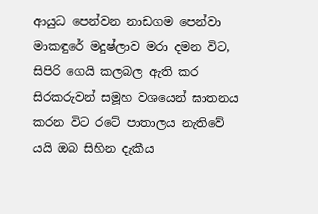ආයුධ පෙන්වන නාඩගම පෙන්වා මාකඳුරේ මදුෂ්ලාව මරා දමන විට, සිපිරි ගෙයි කලබල ඇති කර සිරකරුවන් සමූහ වශයෙන් ඝාතනය කරන විට රටේ පාතාලය නැතිවේ යයි ඔබ සිහින දැකීය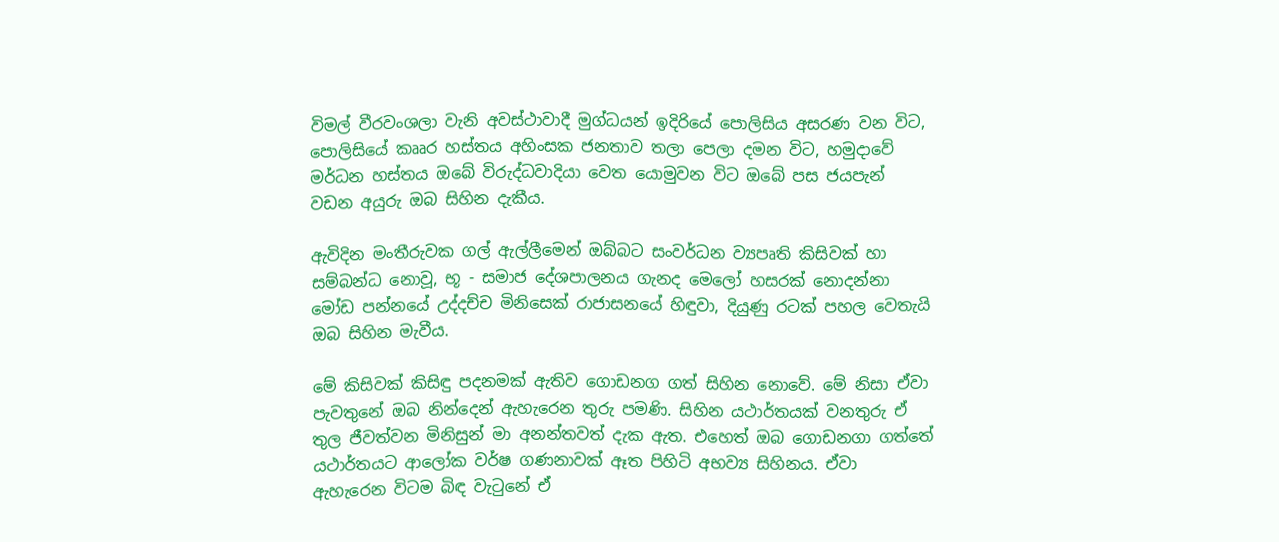විමල් වීරවංශලා වැනි අවස්ථාවාදී මුග්ධයන් ඉදිරියේ පොලිසිය අසරණ වන විට, පොලිසියේ කෲර හස්තය අහිංසක ජනතාව තලා පෙලා දමන විට, හමුදාවේ මර්ධන හස්තය ඔබේ විරුද්ධවාදියා වෙත යොමුවන විට ඔබේ පස ජයපැන් වඩන අයුරු ඔබ සිහින දැකීය.

ඇවිදින මංතීරුවක ගල් ඇල්ලීමෙන් ඔබ්බට සංවර්ධන ව්‍යපෘති කිසිවක් හා සම්බන්ධ නොවූ, භූ - සමාජ දේශපාලනය ගැනද මෙලෝ හසරක් නොදන්නා මෝඩ පන්නයේ උද්දච්ච මිනිසෙක් රාජාසනයේ හිඳුවා, දියුණු රටක් පහල වෙතැයි ඔබ සිහින මැවීය.

මේ කිසිවක් කිසිඳු පදනමක් ඇතිව ගොඩනග ගත් සිහින නොවේ. මේ නිසා ඒවා පැවතුනේ ඔබ නින්දෙන් ඇහැරෙන තුරු පමණි. සිහින යථාර්තයක් වනතුරු ඒ තුල ජීවත්වන මිනිසුන් මා අනන්තවත් දැක ඇත. එහෙත් ඔබ ගොඩනගා ගත්තේ යථාර්තයට ආලෝක වර්ෂ ගණනාවක් ඈත පිහිටි අභව්‍ය සිහිනය. ඒවා ඇහැරෙන විටම බිඳ වැටුනේ ඒ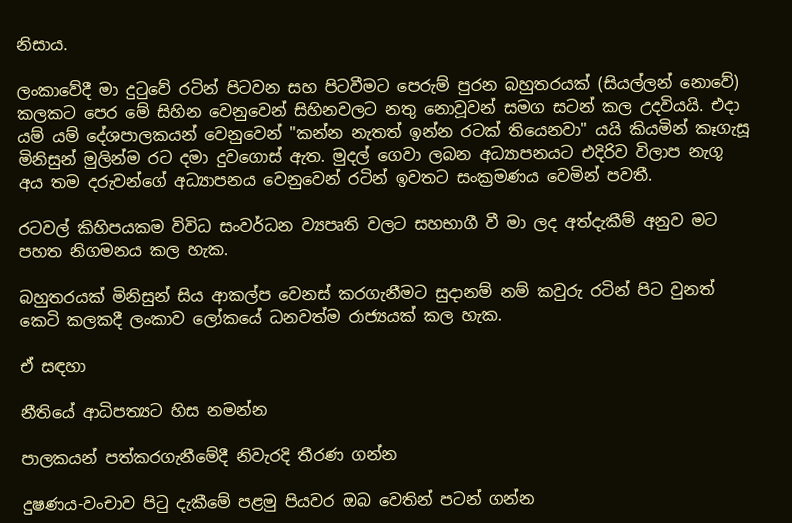නිසාය.

ලංකාවේදී මා දුටුවේ රටින් පිටවන සහ පිටවීමට පෙරුම් පුරන බහුතරයක් (සියල්ලන් නොවේ) කලකට පෙර මේ සිහින වෙනුවෙන් සිහිනවලට නතු නොවූවන් සමග සටන් කල උදවියයි. එදා යම් යම් දේශපාලකයන් වෙනුවෙන් "කන්න නැතත් ඉන්න රටක් තියෙනවා" යයි කියමින් කෑගැසූ මිනිසුන් මුලින්ම රට දමා දුවගොස් ඇත. මුදල් ගෙවා ලබන අධ්‍යාපනයට එදිරිව විලාප නැගූ අය තම දරුවන්ගේ අධ්‍යාපනය වෙනුවෙන් රටින් ඉවතට සංක්‍රමණය වෙමින් පවතී.

රටවල් කිහිපයකම විවිධ සංවර්ධන ව්‍යපෘති වලට සහභාගී වී මා ලද අත්දැකීම් අනුව මට පහත නිගමනය කල හැක.

බහුතරයක් මිනිසුන් සිය ආකල්ප වෙනස් කරගැනීමට සුදානම් නම් කවුරු රටින් පිට වුනත් කෙටි කලකදී ලංකාව ලෝකයේ ධනවත්ම රාජ්‍යයක් කල හැක.

ඒ සඳහා

නීතියේ ආධිපත්‍යට හිස නමන්න

පාලකයන් පත්කරගැනීමේදී නිවැරදි තීරණ ගන්න

දුෂණය-වංචාව පිටු දැකීමේ පළමු පියවර ඔබ වෙතින් පටන් ගන්න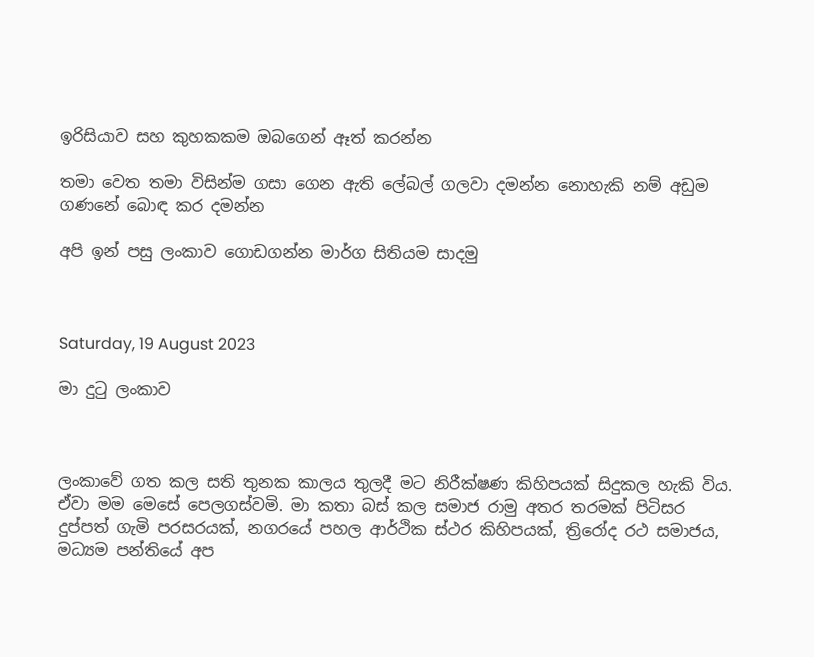ඉරිසියාව සහ කුහකකම ඔබගෙන් ඈත් කරන්න

තමා වෙත තමා විසින්ම ගසා ගෙන ඇති ලේබල් ගලවා දමන්න නොහැකි නම් අඩුම ගණනේ බොඳ කර දමන්න

අපි ඉන් පසු ලංකාව ගොඩගන්න මාර්ග සිතියම සාදමු



Saturday, 19 August 2023

මා දුටු ලංකාව



ලංකාවේ ගත කල සති තුනක කාලය තුලදී මට නිරීක්ෂණ කිහිපයක් සිදුකල හැකි විය. ඒවා මම මෙසේ පෙලගස්වමි. මා කතා බස් කල සමාජ රාමු අතර තරමක් පිටිසර දුප්පත් ගැමි පරසරයක්, නගරයේ පහල ආර්ථික ස්ථර කිහිපයක්, ත්‍රිරෝද රථ සමාජය, මධ්‍යම පන්තියේ අප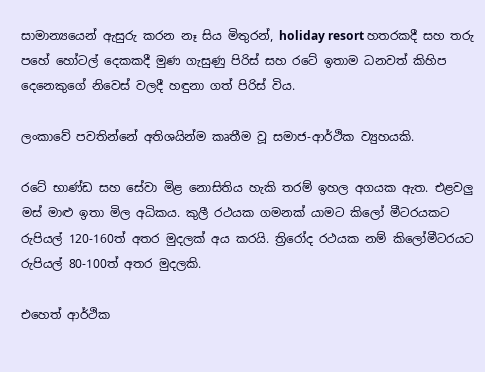සාමාන්‍යයෙන් ඇසුරු කරන නෑ සිය මිතුරන්, holiday resort හතරකදී සහ තරු පහේ හෝටල් දෙකකදී මුණ ගැසුණු පිරිස් සහ රටේ ඉතාම ධනවත් කිහිප දෙනෙකුගේ නිවෙස් වලදී හඳුනා ගත් පිරිස් විය.

ලංකාවේ පවතින්නේ අතිශයින්ම කෘතීම වූ සමාජ-ආර්ථික ව්‍යුහයකි.

රටේ භාණ්ඩ සහ සේවා මිළ නොසිතිය හැකි තරම් ඉහල අගයක ඇත. එළවලු මස් මාළු ඉතා මිල අධිකය. කුලී රථයක ගමනක් යාමට කිලෝ මීටරයකට රුපියල් 120-160ත් අතර මුදලක් අය කරයි. ත්‍රිරෝද රථයක නම් කිලෝමීටරයට රුපියල් 80-100ත් අතර මුදලකි.

එහෙත් ආර්ථික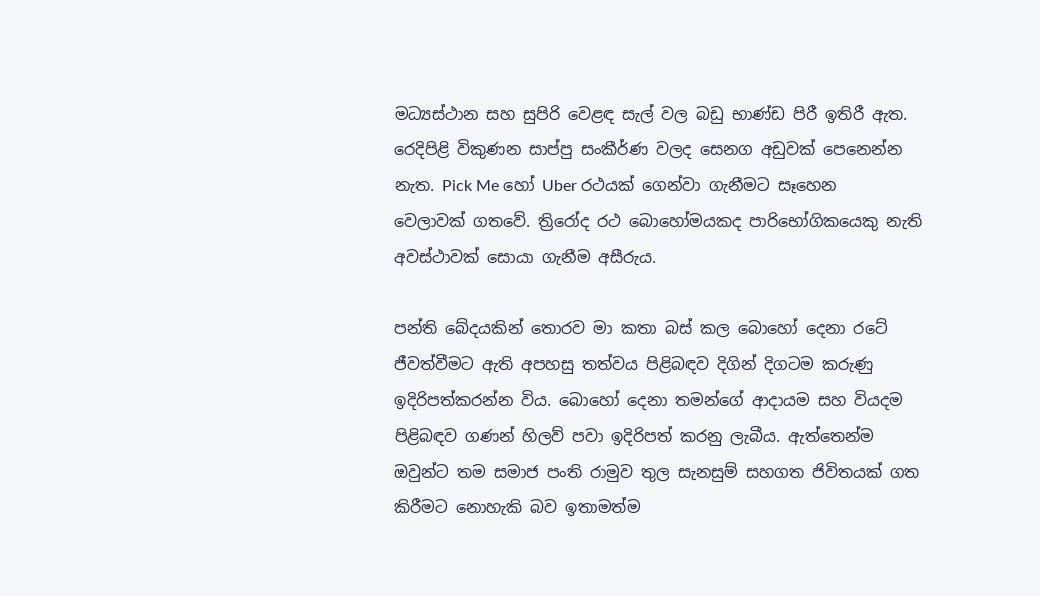මධ්‍යස්ථාන සහ සුපිරි වෙළඳ සැල් වල බඩු භාණ්ඩ පිරී ඉතිරී ඇත. රෙදිපිළි විකුණන සාප්පු සංකීර්ණ වලද සෙනග අඩුවක් පෙනෙන්න නැත. Pick Me හෝ Uber රථයක් ගෙන්වා ගැනීමට සෑහෙන වෙලාවක් ගතවේ. ත්‍රිරෝද රථ බොහෝමයකද පාරිභෝගිකයෙකු නැති අවස්ථාවක් සොයා ගැනීම අසීරුය.

පන්ති බේදයකින් තොරව මා කතා බස් කල බොහෝ දෙනා රටේ ජීවත්වීමට ඇති අපහසු තත්වය පිළිබඳව දිගින් දිගටම කරුණු ඉදිරිපත්කරන්න විය. බොහෝ දෙනා තමන්ගේ ආදායම සහ වියදම පිළිබඳව ගණන් හිලව් පවා ඉදිරිපත් කරනු ලැබීය. ඇත්තෙන්ම ඔවුන්ට තම සමාජ පංති රාමුව තුල සැනසුම් සහගත ජිවිතයක් ගත කිරීමට නොහැකි බව ඉතාමත්ම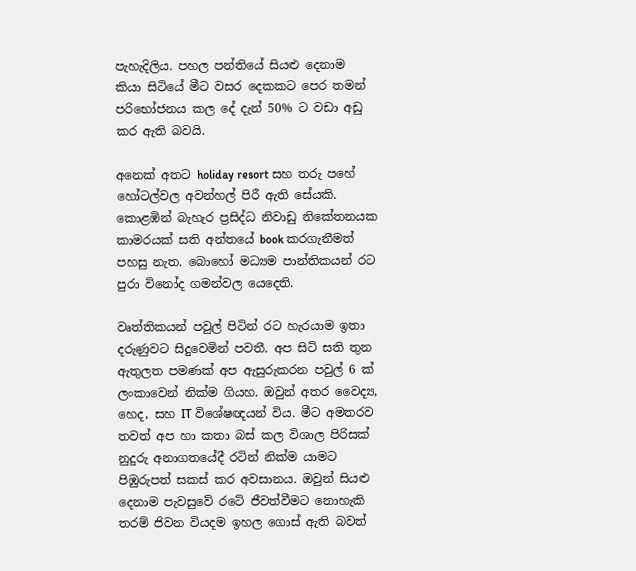පැහැදිලිය. පහල පන්තියේ සියළු දෙනාම කියා සිටියේ මීට වසර දෙකකට පෙර තමන් පරිභෝජනය කල දේ දැන් 50% ට වඩා අඩු කර ඇති බවයි.

අනෙක් අතට holiday resort සහ තරු පහේ හෝටල්වල අවන්හල් පිරී ඇති සේයකි. කොළඹින් බැහැර ප්‍රසිද්ධ නිවාඩු නිකේතනයක කාමරයක් සති අන්තයේ book කරගැනීමත් පහසු නැත. බොහෝ මධ්‍යම පාන්තිකයන් රට පුරා විනෝද ගමන්වල යෙදෙති.

වෘත්තිකයන් පවුල් පිටින් රට හැරයාම ඉතා දරුණුවට සිදුවෙමින් පවතී. අප සිටි සති තුන ඇතුලත පමණක් අප ඇසුරුකරන පවුල් 6 ක් ලංකාවෙන් නික්ම ගියහ. ඔවුන් අතර වෛද්‍ය, හෙද, සහ IT විශේෂඥයන් විය. මීට අමතරව තවත් අප හා කතා බස් කල විශාල පිරිසක් නුදුරු අනාගතයේදී රටින් නික්ම යාමට පිඹුරුපත් සකස් කර අවසානය. ඔවුන් සියළු දෙනාම පැවසුවේ රටේ ජීවත්වීමට නොහැකි තරම් ජිවන වියදම ඉහල ගොස් ඇති බවත්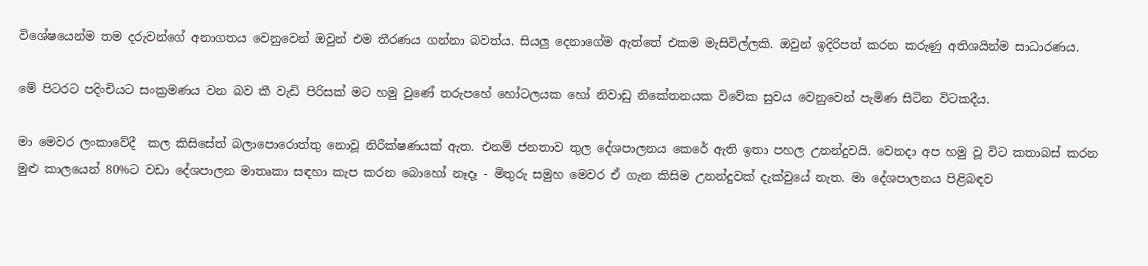විශේෂයෙන්ම තම දරුවන්ගේ අනාගතය වෙනුවෙන් ඔවුන් එම තීරණය ගන්නා බවත්ය. සියලු දෙනාගේම ඇත්තේ එකම මැසිවිල්ලකි. ඔවුන් ඉදිරිපත් කරන කරුණු අතිශයින්ම සාධාරණය.

මේ පිටරට පදිංචියට සංක්‍රමණය වන බව කී වැඩි පිරිසක් මට හමු වුණේ තරුපහේ හෝටලයක හෝ නිවාඩු නිකේතනයක විවේක සුවය වෙනුවෙන් පැමිණ සිටින විටකදීය.

මා මෙවර ලංකාවේදී  කල කිසිසේත් බලාපොරොත්තු නොවූ නිරීක්ෂණයක් ඇත. එනම් ජනතාව තුල දේශපාලනය කෙරේ ඇති ඉතා පහල උනන්දුවයි. වෙනදා අප හමු වූ විට කතාබස් කරන මුළු කාලයෙන් 80%ට වඩා දේශපාලන මාතෘකා සඳහා කැප කරන බොහෝ නෑදෑ - මිතුරු සමුහ මෙවර ඒ ගැන කිසිම උනන්දුවක් දැක්වුයේ නැත. මා දේශපාලනය පිළිබඳව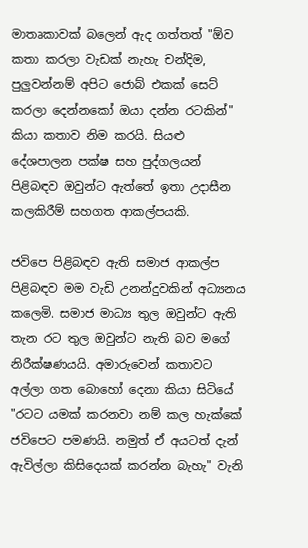මාතෘකාවක් බලෙන් ඇද ගත්තත් "ඕව කතා කරලා වැඩක් නැහැ චන්දිම, පුලුවන්නම් අපිට ජොබ් එකක් සෙට් කරලා දෙන්නකෝ ඔයා දන්න රටකින්" කියා කතාව නිම කරයි. සියළු දේශපාලන පක්ෂ සහ පුද්ගලයන් පිළිබඳව ඔවුන්ට ඇත්තේ ඉතා උදාසීන කලකිරීම් සහගත ආකල්පයකි.

ජවිපෙ පිළිබඳව ඇති සමාජ ආකල්ප පිළිබඳව මම වැඩි උනන්දුවකින් අධ්‍යනය කලෙමි. සමාජ මාධ්‍ය තුල ඔවුන්ට ඇති තැන රට තුල ඔවුන්ට නැති බව මගේ නිරීක්ෂණයයි. අමාරුවෙන් කතාවට අල්ලා ගත බොහෝ දෙනා කියා සිටියේ "රටට යමක් කරනවා නම් කල හැක්කේ ජවිපෙට පමණයි. නමුත් ඒ අයටත් දැන් ඇවිල්ලා කිසිදෙයක් කරන්න බැහැ" වැනි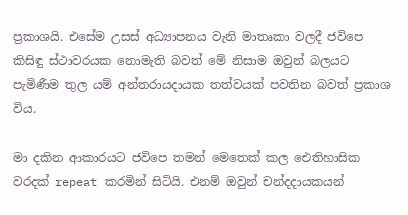ප්‍රකාශයි. එසේම උසස් අධ්‍යාපනය වැනි මාතෘකා වලදී ජවිපෙ කිසිඳු ස්ථාවරයක නොමැති බවත් මේ නිසාම ඔවුන් බලයට පැමිණීම තුල යම් අන්තරායදායක තත්වයක් පවතින බවත් ප්‍රකාශ විය.

මා දකින ආකාරයට ජවිපෙ තමන් මෙතෙක් කල ඓතිහාසික වරදක් repeat කරමින් සිටියි. එනම් ඔවුන් චන්දදායකයන්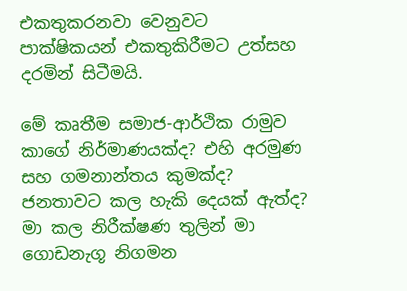එකතුකරනවා වෙනුවට පාක්ෂිකයන් එකතුකිරීමට උත්සහ දරමින් සිටීමයි.

මේ කෘතීම සමාජ-ආර්ථික රාමුව කාගේ නිර්මාණයක්ද? එහි අරමුණ සහ ගමනාන්තය කුමක්ද? ජනතාවට කල හැකි දෙයක් ඇත්ද? මා කල නිරීක්ෂණ තුලින් මා ගොඩනැගූ නිගමන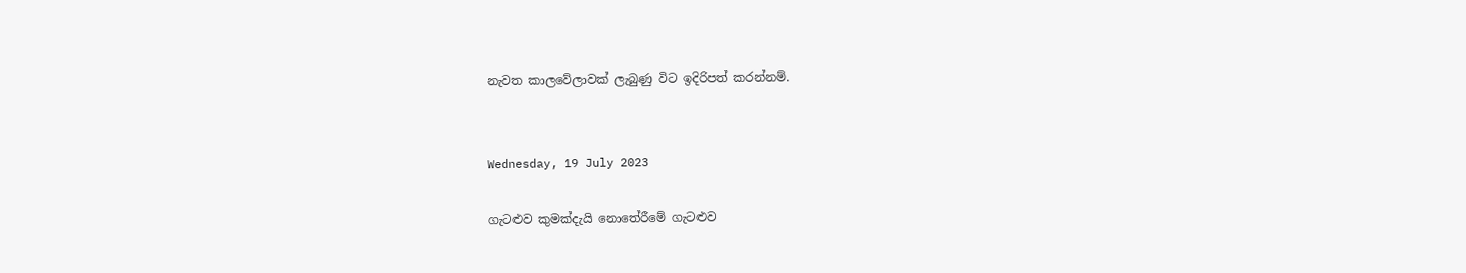නැවත කාලවේලාවක් ලැබුණු විට ඉදිරිපත් කරන්නම්.


Wednesday, 19 July 2023

ගැටළුව කුමක්දැයි නොතේරීමේ ගැටළුව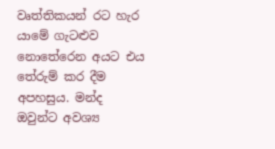වෘත්තිකයන් රට හැර යාමේ ගැටළුව නොතේරෙන අයට එය තේරුම් කර දීම අපහසුය. මන්ද ඔවුන්ට අවශ්‍ය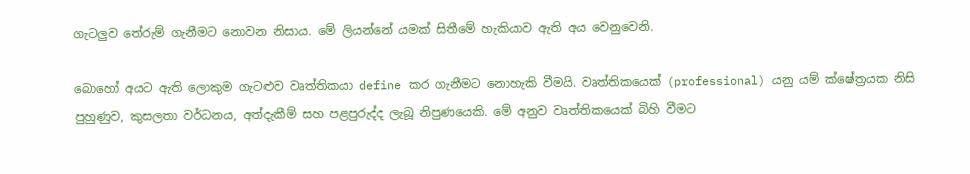ගැටලුව තේරුම් ගැනීමට නොවන නිසාය. මේ ලියන්නේ යමක් සිතීමේ හැකියාව ඇති අය වෙනුවෙනි.

බොහෝ අයට ඇති ලොකුම ගැටළුව වෘත්තිකයා define කර ගැනීමට නොහැකි වීමයි. වෘත්තිකයෙක් (professional) යනු යම් ක්ෂේත්‍රයක නිසි පුහුණුව, කුසලතා වර්ධනය, අත්දැකීම් සහ පළපුරුද්ද ලැබූ නිපුණයෙකි. මේ අනුව වෘත්තිකයෙක් බිහි වීමට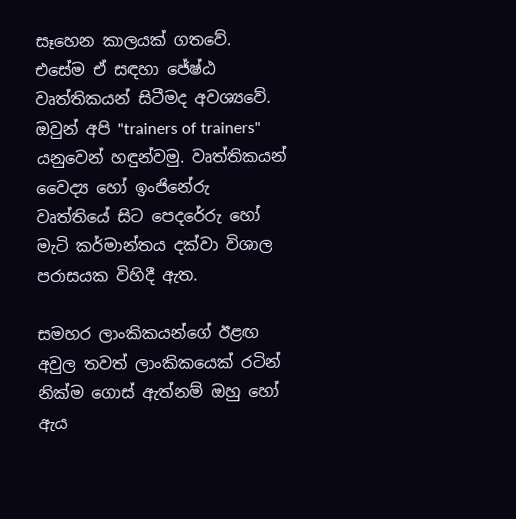සෑහෙන කාලයක් ගතවේ. එසේම ඒ සඳහා ජේෂ්ඨ වෘත්තිකයන් සිටීමද අවශ්‍යවේ. ඔවුන් අපි "trainers of trainers" යනුවෙන් හඳුන්වමු. වෘත්තිකයන් වෛද්‍ය හෝ ඉංජිනේරු වෘත්තියේ සිට පෙදරේරු හෝ මැටි කර්මාන්තය දක්වා විශාල පරාසයක විහිදී ඇත.

සමහර ලාංකිකයන්ගේ ඊළඟ අවුල තවත් ලාංකිකයෙක් රටින් නික්ම ගොස් ඇත්නම් ඔහු හෝ ඇය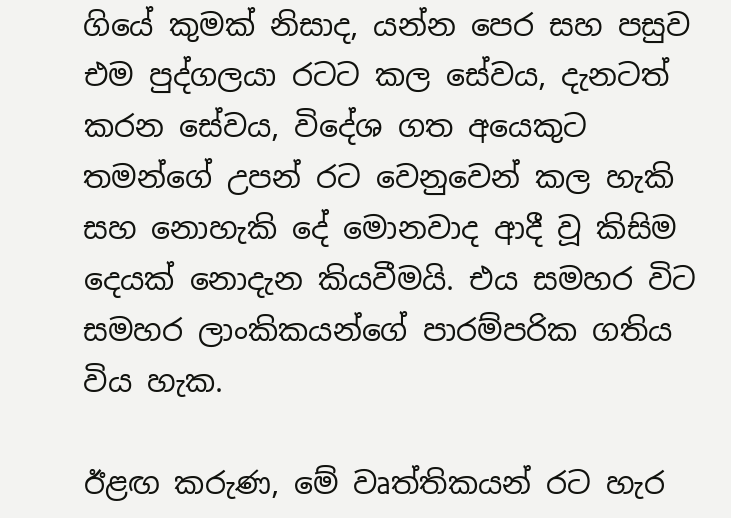ගියේ කුමක් නිසාද, යන්න පෙර සහ පසුව එම පුද්ගලයා රටට කල සේවය, දැනටත් කරන සේවය, විදේශ ගත අයෙකුට තමන්ගේ උපන් රට වෙනුවෙන් කල හැකි සහ නොහැකි දේ මොනවාද ආදී වූ කිසිම දෙයක් නොදැන කියවීමයි. එය සමහර විට සමහර ලාංකිකයන්ගේ පාරම්පරික ගතිය විය හැක.

ඊළඟ කරුණ, මේ වෘත්තිකයන් රට හැර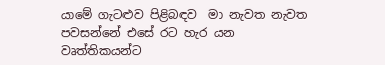යාමේ ගැටළුව පිළිබඳව  මා නැවත නැවත පවසන්නේ එසේ රට හැර යන වෘත්තිකයන්ට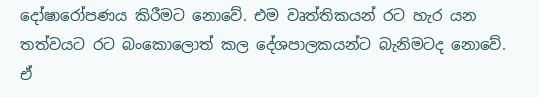දෝෂාරෝපණය කිරීමට නොවේ. එම වෘත්තිකයන් රට හැර යන තත්වයට රට බංකොලොත් කල දේශපාලකයන්ට බැනිමටද නොවේ. ඒ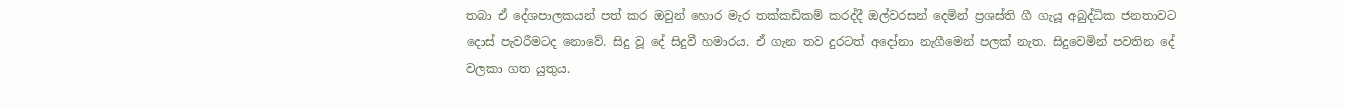තබා ඒ දේශපාලකයන් පත් කර ඔවුන් හොර මැර තක්කඩිකම් කරද්දී ඔල්වරසන් දෙමින් ප්‍රශස්ති ගී ගැයූ අබුද්ධික ජනතාවට දොස් පැවරීමටද නොවේ. සිදු වූ දේ සිදුවී හමාරය. ඒ ගැන තව දුරටත් අදෝනා නැගීමෙන් පලක් නැත. සිදුවෙමින් පවතින දේ වලකා ගත යුතුය.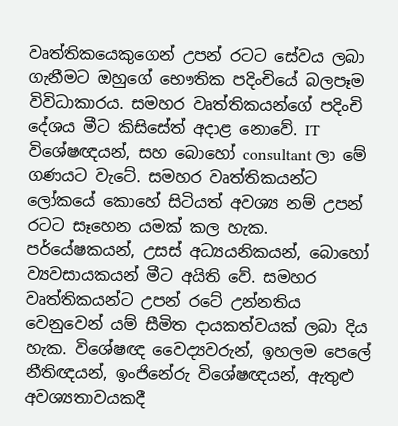වෘත්තිකයෙකුගෙන් උපන් රටට සේවය ලබා ගැනීමට ඔහුගේ භෞතික පදිංචියේ බලපෑම විවිධාකාරය. සමහර වෘත්තිකයන්ගේ පදිංචි දේශය මීට කිසිසේත් අදාළ නොවේ. IT විශේෂඥයන්, සහ බොහෝ consultant ලා මේ ගණයට වැටේ. සමහර වෘත්තිකයන්ට ලෝකයේ කොහේ සිටියත් අවශ්‍ය නම් උපන් රටට සෑහෙන යමක් කල හැක. පර්යේෂකයන්, උසස් අධ්‍යයනිකයන්, බොහෝ ව්‍යවසායකයන් මීට අයිති වේ. සමහර වෘත්තිකයන්ට උපන් රටේ උන්නතිය වෙනුවෙන් යම් සීමිත දායකත්වයක් ලබා දිය හැක. විශේෂඥ වෛද්‍යවරුන්, ඉහලම පෙලේ නීතිඥයන්, ඉංජිනේරු විශේෂඥයන්, ඇතුළු අවශ්‍යතාවයකදී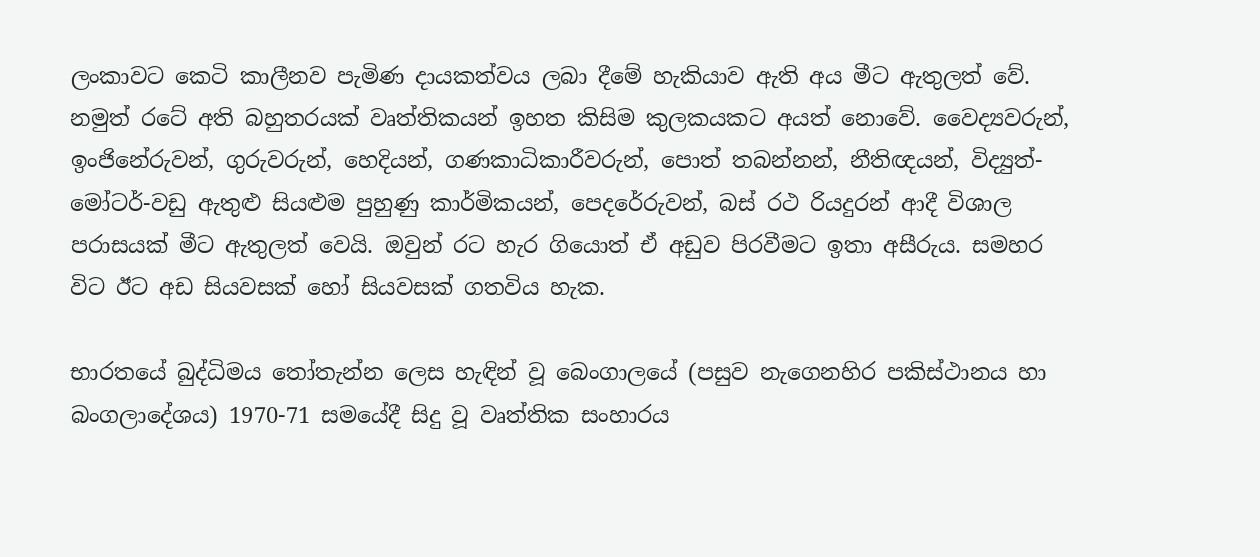ලංකාවට කෙටි කාලීනව පැමිණ දායකත්වය ලබා දීමේ හැකියාව ඇති අය මීට ඇතුලත් වේ. නමුත් රටේ අති බහුතරයක් වෘත්තිකයන් ඉහත කිසිම කුලකයකට අයත් නොවේ. වෛද්‍යවරුන්, ඉංජිනේරුවන්, ගුරුවරුන්, හෙදියන්, ගණකාධිකාරීවරුන්, පොත් තබන්නන්, නීතිඥයන්, විද්‍යුත්-මෝටර්-වඩු ඇතුළු සියළුම පුහුණු කාර්මිකයන්, පෙදරේරුවන්, බස් රථ රියදුරන් ආදී විශාල පරාසයක් මීට ඇතුලත් වෙයි. ඔවුන් රට හැර ගියොත් ඒ අඩුව පිරවීමට ඉතා අසීරුය. සමහර විට ඊට අඩ සියවසක් හෝ සියවසක් ගතවිය හැක.

භාරතයේ බුද්ධිමය තෝතැන්න ලෙස හැඳින් වූ බෙංගාලයේ (පසුව නැගෙනහිර පකිස්ථානය හා බංගලාදේශය) 1970-71 සමයේදී සිදු වූ වෘත්තික සංහාරය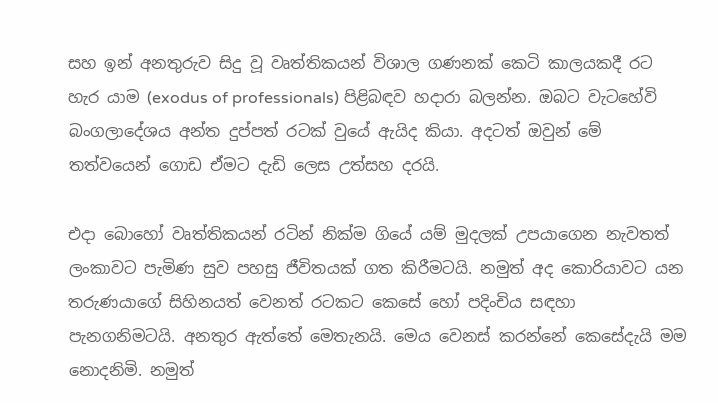සහ ඉන් අනතුරුව සිදු වූ වෘත්තිකයන් විශාල ගණනක් කෙටි කාලයකදී රට හැර යාම (exodus of professionals) පිළිබඳව හදාරා බලන්න. ඔබට වැටහේවි බංගලාදේශය අන්ත දුප්පත් රටක් වුයේ ඇයිද කියා. අදටත් ඔවුන් මේ තත්වයෙන් ගොඩ ඒමට දැඩි ලෙස උත්සහ දරයි.

එදා බොහෝ වෘත්තිකයන් රටින් නික්ම ගියේ යම් මුදලක් උපයාගෙන නැවතත් ලංකාවට පැමිණ සුව පහසු ජීවිතයක් ගත කිරීමටයි. නමුත් අද කොරියාවට යන තරුණයාගේ සිහිනයත් වෙනත් රටකට කෙසේ හෝ පදිංචිය සඳහා පැනගනිමටයි. අනතුර ඇත්තේ මෙතැනයි. මෙය වෙනස් කරන්නේ කෙසේදැයි මම නොදනිමි. නමුත්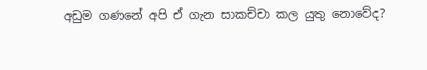අඩුම ගණනේ අපි ඒ ගැන සාකච්චා කල යුතු නොවේද?